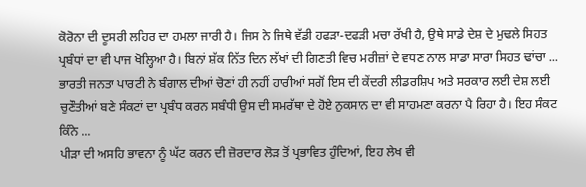ਕੋਰੋਨਾ ਦੀ ਦੂਸਰੀ ਲਹਿਰ ਦਾ ਹਮਲਾ ਜਾਰੀ ਹੈ। ਜਿਸ ਨੇ ਜਿਥੇ ਵੱਡੀ ਹਫੜਾ-ਦਫੜੀ ਮਚਾ ਰੱਖੀ ਹੈ, ਉਥੇ ਸਾਡੇ ਦੇਸ਼ ਦੇ ਮੁਢਲੇ ਸਿਹਤ ਪ੍ਰਬੰਧਾਂ ਦਾ ਵੀ ਪਾਜ ਖੋਲ੍ਹਿਆ ਹੈ। ਬਿਨਾਂ ਸ਼ੱਕ ਨਿੱਤ ਦਿਨ ਲੱਖਾਂ ਦੀ ਗਿਣਤੀ ਵਿਚ ਮਰੀਜ਼ਾਂ ਦੇ ਵਧਣ ਨਾਲ ਸਾਡਾ ਸਾਰਾ ਸਿਹਤ ਢਾਂਚਾ ...
ਭਾਰਤੀ ਜਨਤਾ ਪਾਰਟੀ ਨੇ ਬੰਗਾਲ ਦੀਆਂ ਚੋਣਾਂ ਹੀ ਨਹੀਂ ਹਾਰੀਆਂ ਸਗੋਂ ਇਸ ਦੀ ਕੇਂਦਰੀ ਲੀਡਰਸ਼ਿਪ ਅਤੇ ਸਰਕਾਰ ਲਈ ਦੇਸ਼ ਲਈ ਚੁਣੌਤੀਆਂ ਬਣੇ ਸੰਕਟਾਂ ਦਾ ਪ੍ਰਬੰਧ ਕਰਨ ਸਬੰਧੀ ਉਸ ਦੀ ਸਮਰੱਥਾ ਦੇ ਹੋਏ ਨੁਕਸਾਨ ਦਾ ਵੀ ਸਾਹਮਣਾ ਕਰਨਾ ਪੈ ਰਿਹਾ ਹੈ। ਇਹ ਸੰਕਟ ਕਿੰਨੇ ...
ਪੀੜਾ ਦੀ ਅਸਹਿ ਭਾਵਨਾ ਨੂੰ ਘੱਟ ਕਰਨ ਦੀ ਜ਼ੋਰਦਾਰ ਲੋੜ ਤੋਂ ਪ੍ਰਭਾਵਿਤ ਹੁੰਦਿਆਂ, ਇਹ ਲੇਖ ਵੀ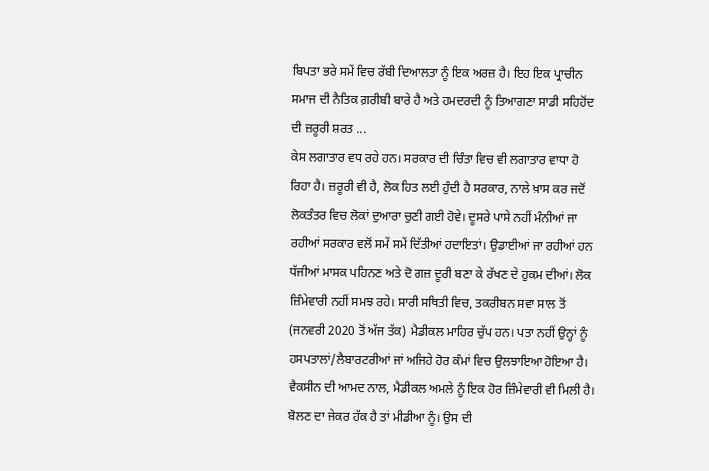ਬਿਪਤਾ ਭਰੇ ਸਮੇਂ ਵਿਚ ਰੱਬੀ ਦਿਆਲਤਾ ਨੂੰ ਇਕ ਅਰਜ਼ ਹੈ। ਇਹ ਇਕ ਪ੍ਰਾਚੀਨ ਸਮਾਜ ਦੀ ਨੈਤਿਕ ਗ਼ਰੀਬੀ ਬਾਰੇ ਹੈ ਅਤੇ ਹਮਦਰਦੀ ਨੂੰ ਤਿਆਗਣਾ ਸਾਡੀ ਸਹਿਹੋਂਦ ਦੀ ਜ਼ਰੂਰੀ ਸ਼ਰਤ ...
ਕੇਸ ਲਗਾਤਾਰ ਵਧ ਰਹੇ ਹਨ। ਸਰਕਾਰ ਦੀ ਚਿੰਤਾ ਵਿਚ ਵੀ ਲਗਾਤਾਰ ਵਾਧਾ ਹੋ ਰਿਹਾ ਹੈ। ਜ਼ਰੂਰੀ ਵੀ ਹੈ, ਲੋਕ ਹਿਤ ਲਈ ਹੁੰਦੀ ਹੈ ਸਰਕਾਰ, ਨਾਲੇ ਖ਼ਾਸ ਕਰ ਜਦੋਂ ਲੋਕਤੰਤਰ ਵਿਚ ਲੋਕਾਂ ਦੁਆਰਾ ਚੁਣੀ ਗਈ ਹੋਵੇ। ਦੂਸਰੇ ਪਾਸੇ ਨਹੀਂ ਮੰਨੀਆਂ ਜਾ ਰਹੀਆਂ ਸਰਕਾਰ ਵਲੋਂ ਸਮੇਂ ਸਮੇਂ ਦਿੱਤੀਆਂ ਹਦਾਇਤਾਂ। ਉਡਾਈਆਂ ਜਾ ਰਹੀਆਂ ਹਨ ਧੱਜੀਆਂ ਮਾਸਕ ਪਹਿਨਣ ਅਤੇ ਦੋ ਗਜ਼ ਦੂਰੀ ਬਣਾ ਕੇ ਰੱਖਣ ਦੇ ਹੁਕਮ ਦੀਆਂ। ਲੋਕ ਜ਼ਿੰਮੇਵਾਰੀ ਨਹੀਂ ਸਮਝ ਰਹੇ। ਸਾਰੀ ਸਥਿਤੀ ਵਿਚ, ਤਕਰੀਬਨ ਸਵਾ ਸਾਲ ਤੋਂ (ਜਨਵਰੀ 2020 ਤੋਂ ਅੱਜ ਤੱਕ) ਮੈਡੀਕਲ ਮਾਹਿਰ ਚੁੱਪ ਹਨ। ਪਤਾ ਨਹੀਂ ਉਨ੍ਹਾਂ ਨੂੰ ਹਸਪਤਾਲਾਂ/ਲੈਬਾਰਟਰੀਆਂ ਜਾਂ ਅਜਿਹੇ ਹੋਰ ਕੰਮਾਂ ਵਿਚ ਉਲਝਾਇਆ ਹੋਇਆ ਹੈ। ਵੈਕਸੀਨ ਦੀ ਆਮਦ ਨਾਲ, ਮੈਡੀਕਲ ਅਮਲੇ ਨੂੰ ਇਕ ਹੋਰ ਜ਼ਿੰਮੇਵਾਰੀ ਵੀ ਮਿਲੀ ਹੈ। ਬੋਲਣ ਦਾ ਜੇਕਰ ਹੱਕ ਹੈ ਤਾਂ ਮੀਡੀਆ ਨੂੰ। ਉਸ ਦੀ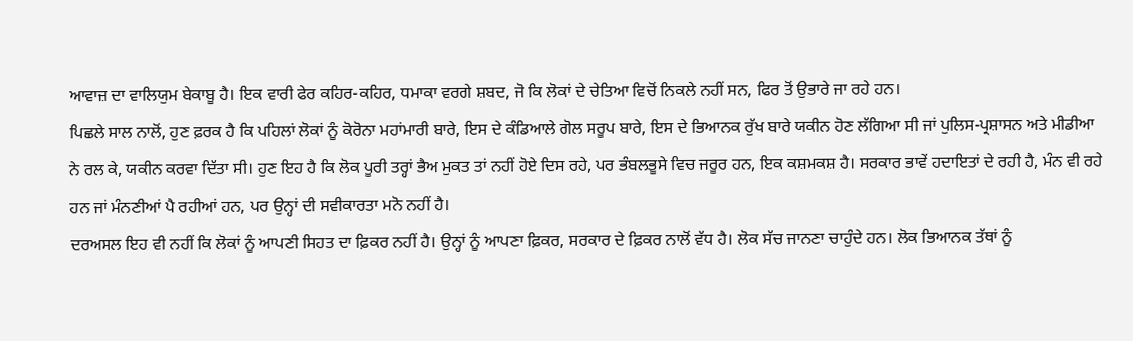ਆਵਾਜ਼ ਦਾ ਵਾਲਿਯੁਮ ਬੇਕਾਬੂ ਹੈ। ਇਕ ਵਾਰੀ ਫੇਰ ਕਹਿਰ-ਕਹਿਰ, ਧਮਾਕਾ ਵਰਗੇ ਸ਼ਬਦ, ਜੋ ਕਿ ਲੋਕਾਂ ਦੇ ਚੇਤਿਆ ਵਿਚੋਂ ਨਿਕਲੇ ਨਹੀਂ ਸਨ, ਫਿਰ ਤੋਂ ਉਭਾਰੇ ਜਾ ਰਹੇ ਹਨ।
ਪਿਛਲੇ ਸਾਲ ਨਾਲੋਂ, ਹੁਣ ਫ਼ਰਕ ਹੈ ਕਿ ਪਹਿਲਾਂ ਲੋਕਾਂ ਨੂੰ ਕੋਰੋਨਾ ਮਹਾਂਮਾਰੀ ਬਾਰੇ, ਇਸ ਦੇ ਕੰਡਿਆਲੇ ਗੋਲ ਸਰੂਪ ਬਾਰੇ, ਇਸ ਦੇ ਭਿਆਨਕ ਰੁੱਖ ਬਾਰੇ ਯਕੀਨ ਹੋਣ ਲੱਗਿਆ ਸੀ ਜਾਂ ਪੁਲਿਸ-ਪ੍ਰਸ਼ਾਸਨ ਅਤੇ ਮੀਡੀਆ ਨੇ ਰਲ ਕੇ, ਯਕੀਨ ਕਰਵਾ ਦਿੱਤਾ ਸੀ। ਹੁਣ ਇਹ ਹੈ ਕਿ ਲੋਕ ਪੂਰੀ ਤਰ੍ਹਾਂ ਭੈਅ ਮੁਕਤ ਤਾਂ ਨਹੀਂ ਹੋਏ ਦਿਸ ਰਹੇ, ਪਰ ਭੰਬਲਭੂਸੇ ਵਿਚ ਜਰੂਰ ਹਨ, ਇਕ ਕਸ਼ਮਕਸ਼ ਹੈ। ਸਰਕਾਰ ਭਾਵੇਂ ਹਦਾਇਤਾਂ ਦੇ ਰਹੀ ਹੈ, ਮੰਨ ਵੀ ਰਹੇ ਹਨ ਜਾਂ ਮੰਨਣੀਆਂ ਪੈ ਰਹੀਆਂ ਹਨ, ਪਰ ਉਨ੍ਹਾਂ ਦੀ ਸਵੀਕਾਰਤਾ ਮਨੋ ਨਹੀਂ ਹੈ।
ਦਰਅਸਲ ਇਹ ਵੀ ਨਹੀਂ ਕਿ ਲੋਕਾਂ ਨੂੰ ਆਪਣੀ ਸਿਹਤ ਦਾ ਫ਼ਿਕਰ ਨਹੀਂ ਹੈ। ਉਨ੍ਹਾਂ ਨੂੰ ਆਪਣਾ ਫ਼ਿਕਰ, ਸਰਕਾਰ ਦੇ ਫ਼ਿਕਰ ਨਾਲੋਂ ਵੱਧ ਹੈ। ਲੋਕ ਸੱਚ ਜਾਨਣਾ ਚਾਹੁੰਦੇ ਹਨ। ਲੋਕ ਭਿਆਨਕ ਤੱਥਾਂ ਨੂੰ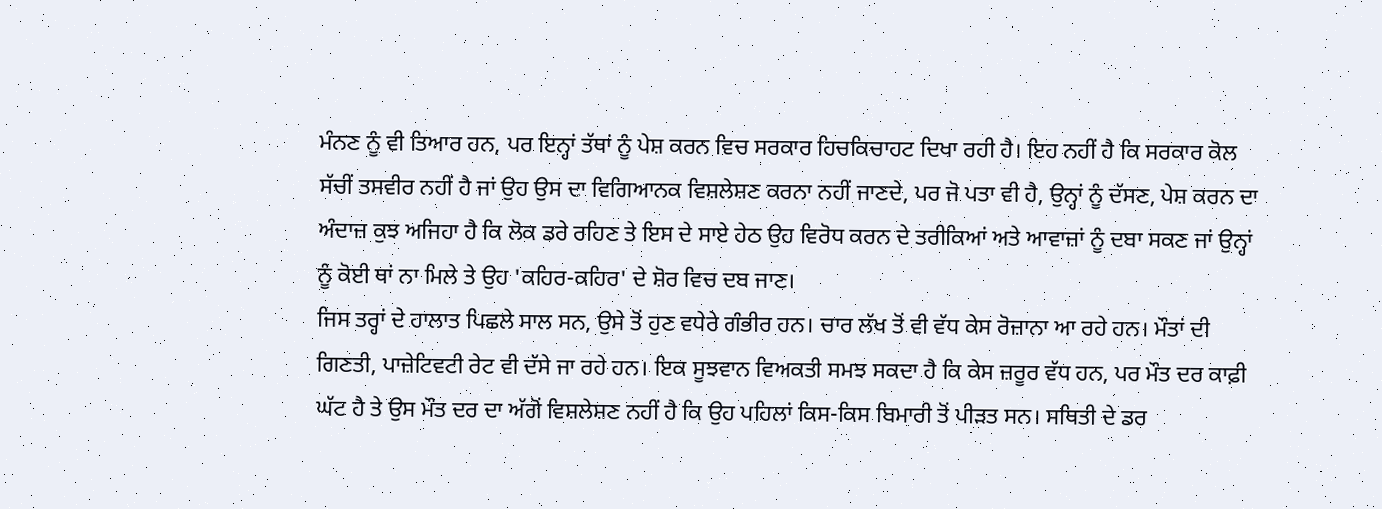ਮੰਨਣ ਨੂੰ ਵੀ ਤਿਆਰ ਹਨ, ਪਰ ਇਨ੍ਹਾਂ ਤੱਥਾਂ ਨੂੰ ਪੇਸ਼ ਕਰਨ ਵਿਚ ਸਰਕਾਰ ਹਿਚਕਿਚਾਹਟ ਦਿਖਾ ਰਹੀ ਹੈ। ਇਹ ਨਹੀਂ ਹੈ ਕਿ ਸਰਕਾਰ ਕੋਲ ਸੱਚੀਂ ਤਸਵੀਰ ਨਹੀਂ ਹੈ ਜਾਂ ਉਹ ਉਸ ਦਾ ਵਿਗਿਆਨਕ ਵਿਸ਼ਲੇਸ਼ਣ ਕਰਨਾ ਨਹੀਂ ਜਾਣਦੇ, ਪਰ ਜੋ ਪਤਾ ਵੀ ਹੈ, ਉਨ੍ਹਾਂ ਨੂੰ ਦੱਸਣ, ਪੇਸ਼ ਕਰਨ ਦਾ ਅੰਦਾਜ਼ ਕੁਝ ਅਜਿਹਾ ਹੈ ਕਿ ਲੋਕ ਡਰੇ ਰਹਿਣ ਤੇ ਇਸ ਦੇ ਸਾਏ ਹੇਠ ਉਹ ਵਿਰੋਧ ਕਰਨ ਦੇ ਤਰੀਕਿਆਂ ਅਤੇ ਆਵਾਜ਼ਾਂ ਨੂੰ ਦਬਾ ਸਕਣ ਜਾਂ ਉਨ੍ਹਾਂ ਨੂੰ ਕੋਈ ਥਾਂ ਨਾ ਮਿਲੇ ਤੇ ਉਹ 'ਕਹਿਰ-ਕਹਿਰ' ਦੇ ਸ਼ੋਰ ਵਿਚ ਦਬ ਜਾਣ।
ਜਿਸ ਤਰ੍ਹਾਂ ਦੇ ਹਾਲਾਤ ਪਿਛਲੇ ਸਾਲ ਸਨ, ਉਸੇ ਤੋਂ ਹੁਣ ਵਧੇਰੇ ਗੰਭੀਰ ਹਨ। ਚਾਰ ਲੱਖ ਤੋਂ ਵੀ ਵੱਧ ਕੇਸ ਰੋਜ਼ਾਨਾ ਆ ਰਹੇ ਹਨ। ਮੌਤਾਂ ਦੀ ਗਿਣਤੀ, ਪਾਜ਼ੇਟਿਵਟੀ ਰੇਟ ਵੀ ਦੱਸੇ ਜਾ ਰਹੇ ਹਨ। ਇਕ ਸੂਝਵਾਨ ਵਿਅਕਤੀ ਸਮਝ ਸਕਦਾ ਹੈ ਕਿ ਕੇਸ ਜ਼ਰੂਰ ਵੱਧ ਹਨ, ਪਰ ਮੌਤ ਦਰ ਕਾਫ਼ੀ ਘੱਟ ਹੈ ਤੇ ਉਸ ਮੌਤ ਦਰ ਦਾ ਅੱਗੋਂ ਵਿਸ਼ਲੇਸ਼ਣ ਨਹੀਂ ਹੈ ਕਿ ਉਹ ਪਹਿਲਾਂ ਕਿਸ-ਕਿਸ ਬਿਮਾਰੀ ਤੋਂ ਪੀੜਤ ਸਨ। ਸਥਿਤੀ ਦੇ ਡਰ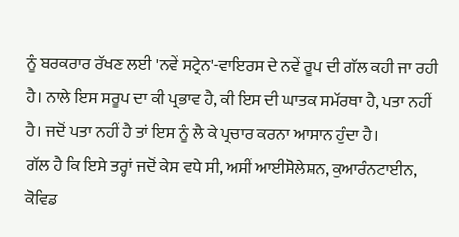ਨੂੰ ਬਰਕਰਾਰ ਰੱਖਣ ਲਈ 'ਨਵੇਂ ਸਟ੍ਰੇਨ'-ਵਾਇਰਸ ਦੇ ਨਵੇਂ ਰੂਪ ਦੀ ਗੱਲ ਕਹੀ ਜਾ ਰਹੀ ਹੈ। ਨਾਲੇ ਇਸ ਸਰੂਪ ਦਾ ਕੀ ਪ੍ਰਭਾਵ ਹੈ, ਕੀ ਇਸ ਦੀ ਘਾਤਕ ਸਮੱਰਥਾ ਹੈ, ਪਤਾ ਨਹੀਂ ਹੈ। ਜਦੋਂ ਪਤਾ ਨਹੀਂ ਹੈ ਤਾਂ ਇਸ ਨੂੰ ਲੈ ਕੇ ਪ੍ਰਚਾਰ ਕਰਨਾ ਆਸਾਨ ਹੁੰਦਾ ਹੈ।
ਗੱਲ ਹੈ ਕਿ ਇਸੇ ਤਰ੍ਹਾਂ ਜਦੋਂ ਕੇਸ ਵਧੇ ਸੀ, ਅਸੀਂ ਆਈਸੋਲੇਸ਼ਨ, ਕੁਆਰੰਨਟਾਈਨ, ਕੋਵਿਡ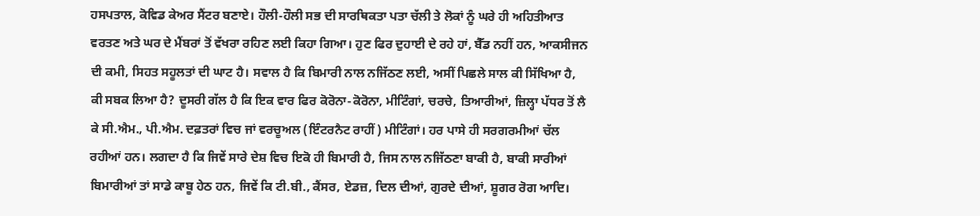ਹਸਪਤਾਲ, ਕੋਵਿਡ ਕੇਅਰ ਸੈਂਟਰ ਬਣਾਏ। ਹੌਲੀ-ਹੌਲੀ ਸਭ ਦੀ ਸਾਰਥਿਕਤਾ ਪਤਾ ਚੱਲੀ ਤੇ ਲੋਕਾਂ ਨੂੰ ਘਰੇ ਹੀ ਅਹਿਤੀਆਤ ਵਰਤਣ ਅਤੇ ਘਰ ਦੇ ਮੈਂਬਰਾਂ ਤੋਂ ਵੱਖਰਾ ਰਹਿਣ ਲਈ ਕਿਹਾ ਗਿਆ। ਹੁਣ ਫਿਰ ਦੁਹਾਈ ਦੇ ਰਹੇ ਹਾਂ, ਬੈੱਡ ਨਹੀਂ ਹਨ, ਆਕਸੀਜਨ ਦੀ ਕਮੀ, ਸਿਹਤ ਸਹੂਲਤਾਂ ਦੀ ਘਾਟ ਹੈ। ਸਵਾਲ ਹੈ ਕਿ ਬਿਮਾਰੀ ਨਾਲ ਨਜਿੱਠਣ ਲਈ, ਅਸੀਂ ਪਿਛਲੇ ਸਾਲ ਕੀ ਸਿੱਖਿਆ ਹੈ, ਕੀ ਸਬਕ ਲਿਆ ਹੈ? ਦੂਸਰੀ ਗੱਲ ਹੈ ਕਿ ਇਕ ਵਾਰ ਫਿਰ ਕੋਰੋਨਾ-ਕੋਰੋਨਾ, ਮੀਟਿੰਗਾਂ, ਚਰਚੇ, ਤਿਆਰੀਆਂ, ਜ਼ਿਲ੍ਹਾ ਪੱਧਰ ਤੋਂ ਲੈ ਕੇ ਸੀ.ਐਮ., ਪੀ.ਐਮ. ਦਫ਼ਤਰਾਂ ਵਿਚ ਜਾਂ ਵਰਚੂਅਲ (ਇੰਟਰਨੈਟ ਰਾਹੀਂ) ਮੀਟਿੰਗਾਂ। ਹਰ ਪਾਸੇ ਹੀ ਸਰਗਰਮੀਆਂ ਚੱਲ ਰਹੀਆਂ ਹਨ। ਲਗਦਾ ਹੈ ਕਿ ਜਿਵੇਂ ਸਾਰੇ ਦੇਸ਼ ਵਿਚ ਇਕੋ ਹੀ ਬਿਮਾਰੀ ਹੈ, ਜਿਸ ਨਾਲ ਨਜਿੱਠਣਾ ਬਾਕੀ ਹੈ, ਬਾਕੀ ਸਾਰੀਆਂ ਬਿਮਾਰੀਆਂ ਤਾਂ ਸਾਡੇ ਕਾਬੂ ਹੇਠ ਹਨ, ਜਿਵੇਂ ਕਿ ਟੀ.ਬੀ., ਕੈਂਸਰ, ਏਡਜ਼, ਦਿਲ ਦੀਆਂ, ਗੁਰਦੇ ਦੀਆਂ, ਸ਼ੂਗਰ ਰੋਗ ਆਦਿ।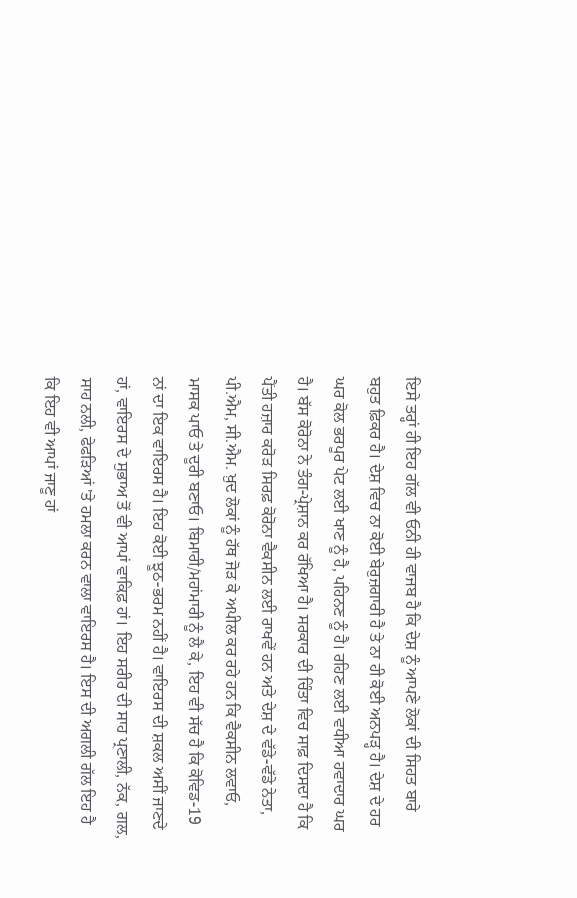ਇਸੇ ਤਰ੍ਹਾਂ ਹੀ ਇਹ ਗੱਲ ਵੀ ਓਨੀ ਹੀ ਵਾਜਬ ਹੈ ਕਿ ਦੇਸ਼ ਨੂੰ ਆਪਣੇ ਲੋਕਾਂ ਦੀ ਸਿਹਤ ਬਾਰੇ ਬਹੁਤ ਫ਼ਿਕਰ ਹੈ। ਦੇਸ਼ ਵਿਚ ਨਾ ਕੋਈ ਬੇਰੁਜ਼ਗਾਰੀ ਹੈ ਤੇ ਨਾ ਹੀ ਕੋਈ ਅਨਪੜ੍ਹ ਹੈ। ਦੇਸ਼ ਦੇ ਹਰ ਘਰ ਕੋਲ ਭਰਪੂਰ ਪੇਟ ਲਈ ਖਾਣ ਨੂੰ ਹੈ, ਪਹਿਨਣ ਨੂੰ ਹੈ। ਰਹਿਣ ਲਈ ਵਧੀਆ ਹਵਾਦਾਰ ਘਰ ਹੈ। ਬੱਸ ਕੋਰੋਨਾ ਨੇ ਤੰਗ-ਪ੍ਰੇਸ਼ਾਨ ਕਰ ਰੱਖਿਆ ਹੈ। ਸਰਕਾਰ ਦੀ ਚਿੰਤਾ ਵਿਚ ਸਾਫ਼ ਦਿਸਦਾ ਹੈ ਕਿ ਪੈਂਤੀ ਹਜ਼ਾਰ ਕਰੋੜ ਸਿਰਫ਼ ਕੋਰੋਨਾ ਵੈਕਸੀਨ ਲਈ ਰਾਖਵੇਂ ਹਨ ਅਤੇ ਦੇਸ਼ ਦੇ ਵੱਡੇ-ਵੱਡੇ ਨੇਤਾ, ਪੀ.ਐਮ, ਸੀ.ਐਮ. ਖ਼ੁਦ ਲੋਕਾਂ ਨੂੰ ਹੱਥ ਜੋੜ ਕੇ ਅਪੀਲ ਕਰ ਰਹੇ ਹਨ ਕਿ ਵੈਕਸੀਨ ਲਵਾਓ, ਮਾਸਕ ਪਾਓ ਤੇ ਦੂਰੀ ਬਣਾਓ। ਬਿਮਾਰੀ/ਮਹਾਂਮਾਰੀ ਨੂੰ ਲੈ ਕੇ, ਇਹ ਵੀ ਸੱਚ ਹੈ ਕਿ ਕੋਵਿਡ-19 ਨਾਂ ਦਾ ਇਕ ਵਾਇਰਸ ਹੈ। ਇਹ ਕੋਈ ਝੂਠ-ਭਰਮ ਨਹੀਂ ਹੈ। ਵਾਇਰਸ ਦੀ ਸ਼ਕਲ ਅਸੀਂ ਜਾਣਦੇ ਹਾਂ, ਵਾਇਰਸ ਦੇ ਸੁਭਾਅ ਤੋਂ ਵੀ ਆਪਾਂ ਵਾਕਿਫ਼ ਹਾਂ। ਇਹ ਸਰੀਰ ਦੀ ਸਾਹ ਪ੍ਰਣਾਲੀ, ਨੱਕ, ਗਲ, ਸਾਹ ਨਲੀ, ਫੇਫੜਿਆਂ 'ਤੇ ਹਮਲਾ ਕਰਨ ਵਾਲਾ ਵਾਇਰਸ ਹੈ। ਇਸ ਦੀ ਅਗਲੀ ਗੱਲ ਇਹ ਹੈ ਕਿ ਇਹ ਵੀ ਆਪਾਂ ਜਾਣੂ ਹਾਂ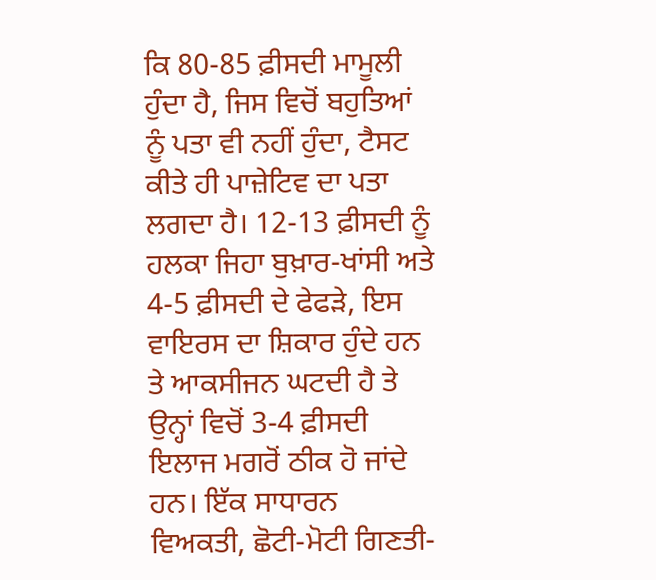ਕਿ 80-85 ਫ਼ੀਸਦੀ ਮਾਮੂਲੀ ਹੁੰਦਾ ਹੈ, ਜਿਸ ਵਿਚੋਂ ਬਹੁਤਿਆਂ ਨੂੰ ਪਤਾ ਵੀ ਨਹੀਂ ਹੁੰਦਾ, ਟੈਸਟ ਕੀਤੇ ਹੀ ਪਾਜ਼ੇਟਿਵ ਦਾ ਪਤਾ ਲਗਦਾ ਹੈ। 12-13 ਫ਼ੀਸਦੀ ਨੂੰ ਹਲਕਾ ਜਿਹਾ ਬੁਖ਼ਾਰ-ਖਾਂਸੀ ਅਤੇ 4-5 ਫ਼ੀਸਦੀ ਦੇ ਫੇਫੜੇ, ਇਸ ਵਾਇਰਸ ਦਾ ਸ਼ਿਕਾਰ ਹੁੰਦੇ ਹਨ ਤੇ ਆਕਸੀਜਨ ਘਟਦੀ ਹੈ ਤੇ ਉਨ੍ਹਾਂ ਵਿਚੋਂ 3-4 ਫ਼ੀਸਦੀ ਇਲਾਜ ਮਗਰੋਂ ਠੀਕ ਹੋ ਜਾਂਦੇ ਹਨ। ਇੱਕ ਸਾਧਾਰਨ ਵਿਅਕਤੀ, ਛੋਟੀ-ਮੋਟੀ ਗਿਣਤੀ-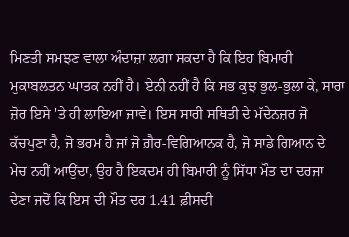ਮਿਣਤੀ ਸਮਝਣ ਵਾਲਾ ਅੰਦਾਜ਼ਾ ਲਗਾ ਸਕਦਾ ਹੈ ਕਿ ਇਹ ਬਿਮਾਰੀ ਮੁਕਾਬਲਤਨ ਘਾਤਕ ਨਹੀਂ ਹੈ। ਏਨੀ ਨਹੀਂ ਹੈ ਕਿ ਸਭ ਕੁਝ ਭੁਲ-ਭੁਲਾ ਕੇ, ਸਾਰਾ ਜ਼ੋਰ ਇਸੇ 'ਤੇ ਹੀ ਲਾਇਆ ਜਾਵੇ। ਇਸ ਸਾਰੀ ਸਥਿਤੀ ਦੇ ਮੱਦੇਨਜ਼ਰ ਜੋ ਕੱਚਪੁਣਾ ਹੈ, ਜੋ ਭਰਮ ਹੈ ਜਾਂ ਜੋ ਗ਼ੈਰ-ਵਿਗਿਆਨਕ ਹੈ, ਜੋ ਸਾਡੇ ਗਿਆਨ ਦੇ ਮੇਚ ਨਹੀਂ ਆਉਂਦਾ, ਉਹ ਹੈ ਇਕਦਮ ਹੀ ਬਿਮਾਰੀ ਨੂੰ ਸਿੱਧਾ ਮੌਤ ਦਾ ਦਰਜਾ ਦੇਣਾ ਜਦੋਂ ਕਿ ਇਸ ਦੀ ਮੌਤ ਦਰ 1.41 ਫ਼ੀਸਦੀ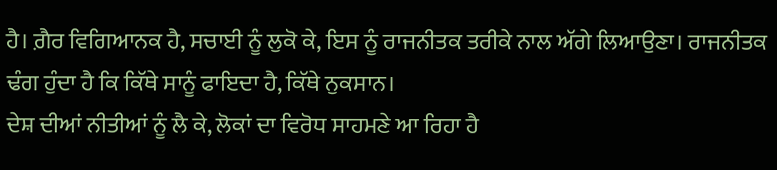ਹੈ। ਗ਼ੈਰ ਵਿਗਿਆਨਕ ਹੈ, ਸਚਾਈ ਨੂੰ ਲੁਕੋ ਕੇ, ਇਸ ਨੂੰ ਰਾਜਨੀਤਕ ਤਰੀਕੇ ਨਾਲ ਅੱਗੇ ਲਿਆਉਣਾ। ਰਾਜਨੀਤਕ ਢੰਗ ਹੁੰਦਾ ਹੈ ਕਿ ਕਿੱਥੇ ਸਾਨੂੰ ਫਾਇਦਾ ਹੈ, ਕਿੱਥੇ ਨੁਕਸਾਨ।
ਦੇਸ਼ ਦੀਆਂ ਨੀਤੀਆਂ ਨੂੰ ਲੈ ਕੇ, ਲੋਕਾਂ ਦਾ ਵਿਰੋਧ ਸਾਹਮਣੇ ਆ ਰਿਹਾ ਹੈ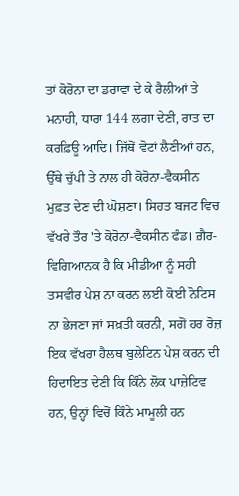ਤਾਂ ਕੋਰੋਨਾ ਦਾ ਡਰਾਵਾ ਦੇ ਕੇ ਰੈਲੀਆਂ ਤੇ ਮਨਾਹੀ, ਧਾਰਾ 144 ਲਗਾ ਦੇਣੀ, ਰਾਤ ਦਾ ਕਰਫ਼ਿਊ ਆਦਿ। ਜਿੱਥੋਂ ਵੋਟਾਂ ਲੈਣੀਆਂ ਹਨ, ਉੱਥੇ ਚੁੱਪੀ ਤੇ ਨਾਲ ਹੀ ਕੋਰੋਨਾ-ਵੈਕਸੀਨ ਮੁਫ਼ਤ ਦੇਣ ਦੀ ਘੋਸ਼ਣਾ। ਸਿਹਤ ਬਜਟ ਵਿਚ ਵੱਖਰੇ ਤੌਰ 'ਤੇ ਕੋਰੋਨਾ-ਵੈਕਸੀਨ ਫੰਡ। ਗ਼ੈਰ-ਵਿਗਿਆਨਕ ਹੈ ਕਿ ਮੀਡੀਆ ਨੂੰ ਸਹੀ ਤਸਵੀਰ ਪੇਸ਼ ਨਾ ਕਰਨ ਲਈ ਕੋਈ ਨੋਟਿਸ ਨਾ ਭੇਜਣਾ ਜਾਂ ਸਖ਼ਤੀ ਕਰਨੀ, ਸਗੋਂ ਹਰ ਰੋਜ਼ ਇਕ ਵੱਖਰਾ ਹੈਲਥ ਬੁਲੇਟਿਨ ਪੇਸ਼ ਕਰਨ ਦੀ ਹਿਦਾਇਤ ਦੇਣੀ ਕਿ ਕਿੰਨੇ ਲੋਕ ਪਾਜ਼ੇਟਿਵ ਹਨ, ਉਨ੍ਹਾਂ ਵਿਚੋਂ ਕਿੰਨੇ ਮਾਮੂਲੀ ਹਨ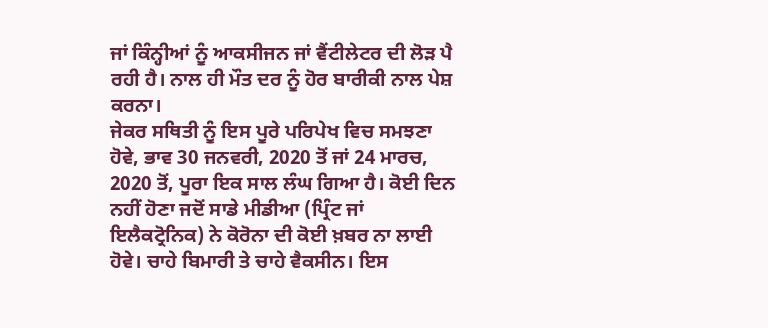ਜਾਂ ਕਿੰਨ੍ਹੀਆਂ ਨੂੰ ਆਕਸੀਜਨ ਜਾਂ ਵੈਂਟੀਲੇਟਰ ਦੀ ਲੋੜ ਪੈ ਰਹੀ ਹੈ। ਨਾਲ ਹੀ ਮੌਤ ਦਰ ਨੂੰ ਹੋਰ ਬਾਰੀਕੀ ਨਾਲ ਪੇਸ਼ ਕਰਨਾ।
ਜੇਕਰ ਸਥਿਤੀ ਨੂੰ ਇਸ ਪੂਰੇ ਪਰਿਪੇਖ ਵਿਚ ਸਮਝਣਾ ਹੋਵੇ, ਭਾਵ 30 ਜਨਵਰੀ, 2020 ਤੋਂ ਜਾਂ 24 ਮਾਰਚ, 2020 ਤੋਂ, ਪੂਰਾ ਇਕ ਸਾਲ ਲੰਘ ਗਿਆ ਹੈ। ਕੋਈ ਦਿਨ ਨਹੀਂ ਹੋਣਾ ਜਦੋਂ ਸਾਡੇ ਮੀਡੀਆ (ਪ੍ਰਿੰਟ ਜਾਂ ਇਲੈਕਟ੍ਰੋਨਿਕ) ਨੇ ਕੋਰੋਨਾ ਦੀ ਕੋਈ ਖ਼ਬਰ ਨਾ ਲਾਈ ਹੋਵੇ। ਚਾਹੇ ਬਿਮਾਰੀ ਤੇ ਚਾਹੇ ਵੈਕਸੀਨ। ਇਸ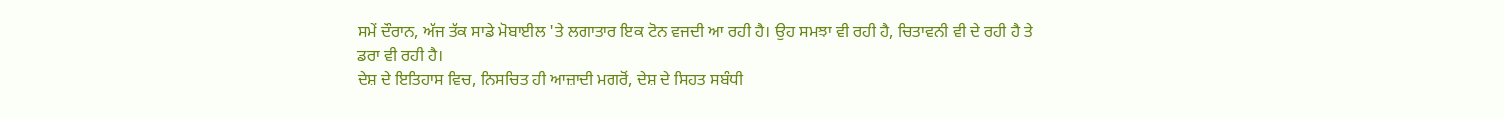ਸਮੇਂ ਦੌਰਾਨ, ਅੱਜ ਤੱਕ ਸਾਡੇ ਮੋਬਾਈਲ 'ਤੇ ਲਗਾਤਾਰ ਇਕ ਟੋਨ ਵਜਦੀ ਆ ਰਹੀ ਹੈ। ਉਹ ਸਮਝਾ ਵੀ ਰਹੀ ਹੈ, ਚਿਤਾਵਨੀ ਵੀ ਦੇ ਰਹੀ ਹੈ ਤੇ ਡਰਾ ਵੀ ਰਹੀ ਹੈ।
ਦੇਸ਼ ਦੇ ਇਤਿਹਾਸ ਵਿਚ, ਨਿਸਚਿਤ ਹੀ ਆਜ਼ਾਦੀ ਮਗਰੋਂ, ਦੇਸ਼ ਦੇ ਸਿਹਤ ਸਬੰਧੀ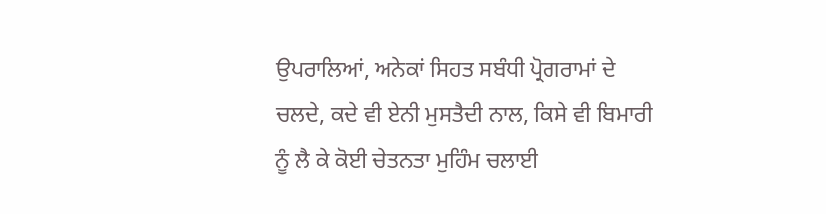ਉਪਰਾਲਿਆਂ, ਅਨੇਕਾਂ ਸਿਹਤ ਸਬੰਧੀ ਪ੍ਰੋਗਰਾਮਾਂ ਦੇ ਚਲਦੇ, ਕਦੇ ਵੀ ਏਨੀ ਮੁਸਤੈਦੀ ਨਾਲ, ਕਿਸੇ ਵੀ ਬਿਮਾਰੀ ਨੂੰ ਲੈ ਕੇ ਕੋਈ ਚੇਤਨਤਾ ਮੁਹਿੰਮ ਚਲਾਈ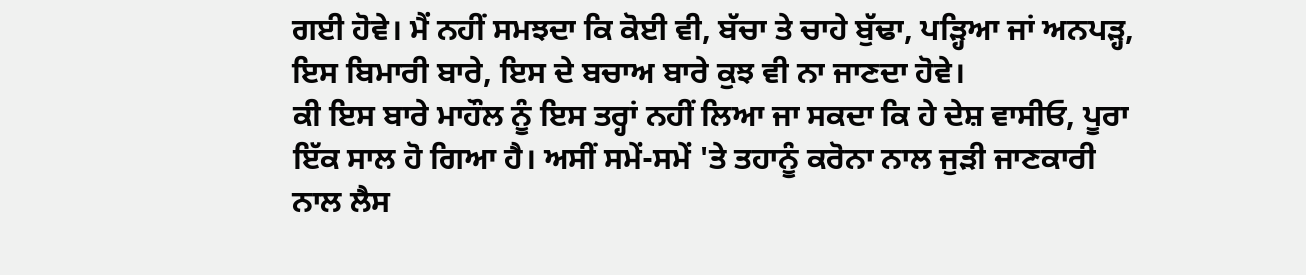ਗਈ ਹੋਵੇ। ਮੈਂ ਨਹੀਂ ਸਮਝਦਾ ਕਿ ਕੋਈ ਵੀ, ਬੱਚਾ ਤੇ ਚਾਹੇ ਬੁੱਢਾ, ਪੜ੍ਹਿਆ ਜਾਂ ਅਨਪੜ੍ਹ, ਇਸ ਬਿਮਾਰੀ ਬਾਰੇ, ਇਸ ਦੇ ਬਚਾਅ ਬਾਰੇ ਕੁਝ ਵੀ ਨਾ ਜਾਣਦਾ ਹੋਵੇ।
ਕੀ ਇਸ ਬਾਰੇ ਮਾਹੌਲ ਨੂੰ ਇਸ ਤਰ੍ਹਾਂ ਨਹੀਂ ਲਿਆ ਜਾ ਸਕਦਾ ਕਿ ਹੇ ਦੇਸ਼ ਵਾਸੀਓ, ਪੂਰਾ ਇੱਕ ਸਾਲ ਹੋ ਗਿਆ ਹੈ। ਅਸੀਂ ਸਮੇਂ-ਸਮੇਂ 'ਤੇ ਤਹਾਨੂੰ ਕਰੋਨਾ ਨਾਲ ਜੁੜੀ ਜਾਣਕਾਰੀ ਨਾਲ ਲੈਸ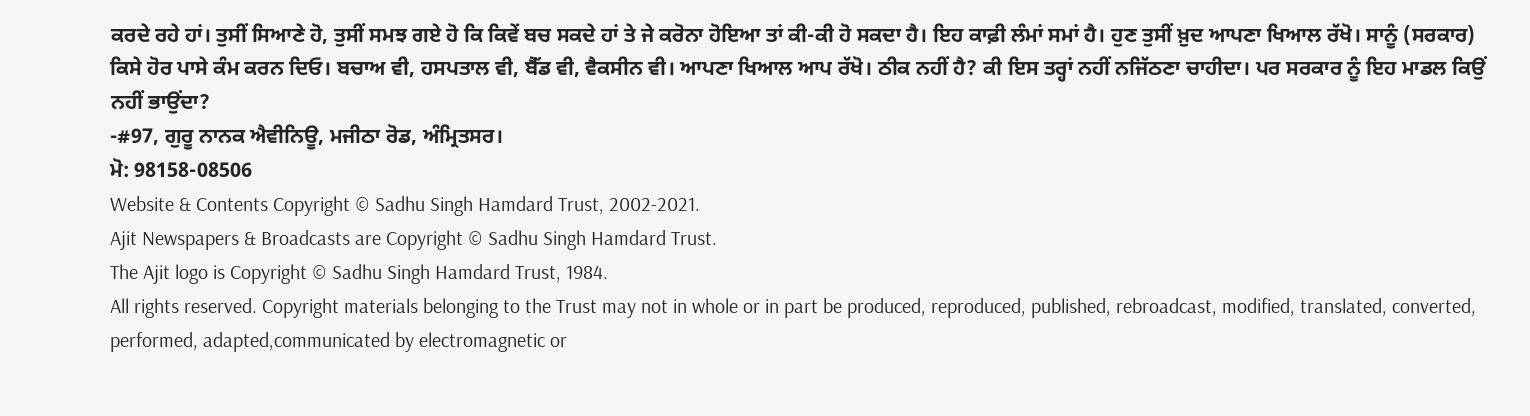ਕਰਦੇ ਰਹੇ ਹਾਂ। ਤੁਸੀਂ ਸਿਆਣੇ ਹੋ, ਤੁਸੀਂ ਸਮਝ ਗਏ ਹੋ ਕਿ ਕਿਵੇਂ ਬਚ ਸਕਦੇ ਹਾਂ ਤੇ ਜੇ ਕਰੋਨਾ ਹੋਇਆ ਤਾਂ ਕੀ-ਕੀ ਹੋ ਸਕਦਾ ਹੈ। ਇਹ ਕਾਫ਼ੀ ਲੰਮਾਂ ਸਮਾਂ ਹੈ। ਹੁਣ ਤੁਸੀਂ ਖ਼ੁਦ ਆਪਣਾ ਖਿਆਲ ਰੱਖੋ। ਸਾਨੂੰ (ਸਰਕਾਰ) ਕਿਸੇ ਹੋਰ ਪਾਸੇ ਕੰਮ ਕਰਨ ਦਿਓ। ਬਚਾਅ ਵੀ, ਹਸਪਤਾਲ ਵੀ, ਬੈੱਡ ਵੀ, ਵੈਕਸੀਨ ਵੀ। ਆਪਣਾ ਖਿਆਲ ਆਪ ਰੱਖੋ। ਠੀਕ ਨਹੀਂ ਹੈ? ਕੀ ਇਸ ਤਰ੍ਹਾਂ ਨਹੀਂ ਨਜਿੱਠਣਾ ਚਾਹੀਦਾ। ਪਰ ਸਰਕਾਰ ਨੂੰ ਇਹ ਮਾਡਲ ਕਿਉਂ ਨਹੀਂ ਭਾਉਂਦਾ?
-#97, ਗੁਰੂ ਨਾਨਕ ਐਵੀਨਿਊ, ਮਜੀਠਾ ਰੋਡ, ਅੰਮ੍ਰਿਤਸਰ।
ਮੋ: 98158-08506
Website & Contents Copyright © Sadhu Singh Hamdard Trust, 2002-2021.
Ajit Newspapers & Broadcasts are Copyright © Sadhu Singh Hamdard Trust.
The Ajit logo is Copyright © Sadhu Singh Hamdard Trust, 1984.
All rights reserved. Copyright materials belonging to the Trust may not in whole or in part be produced, reproduced, published, rebroadcast, modified, translated, converted, performed, adapted,communicated by electromagnetic or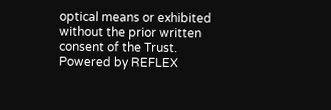optical means or exhibited without the prior written consent of the Trust.
Powered by REFLEX